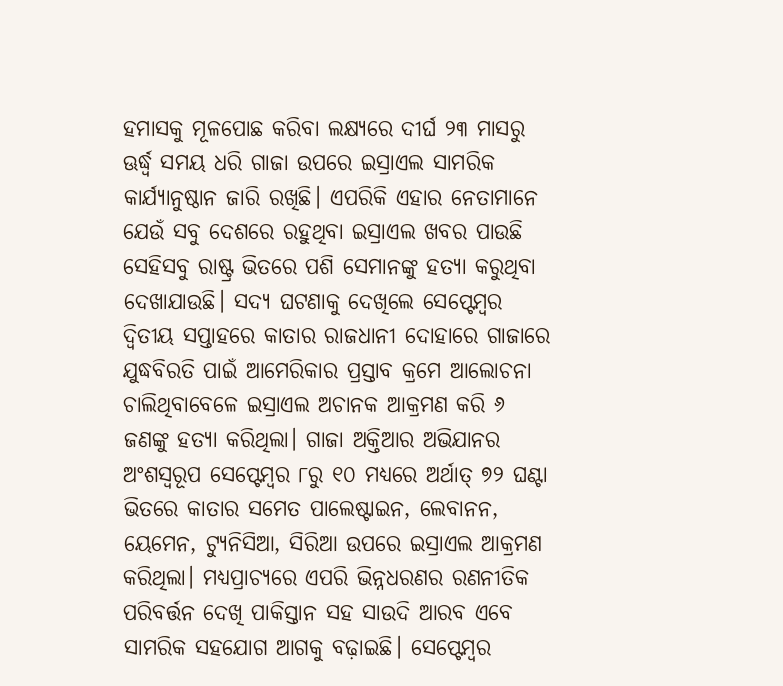ହମାସକୁ ମୂଳପୋଛ କରିବା ଲକ୍ଷ୍ୟରେ ଦୀର୍ଘ ୨୩ ମାସରୁ ଊର୍ଦ୍ଧ୍ୱ ସମୟ ଧରି ଗାଜା ଉପରେ ଇସ୍ରାଏଲ ସାମରିକ କାର୍ଯ୍ୟାନୁଷ୍ଠାନ ଜାରି ରଖିଛି। ଏପରିକି ଏହାର ନେତାମାନେ ଯେଉଁ ସବୁ ଦେଶରେ ରହୁଥିବା ଇସ୍ରାଏଲ ଖବର ପାଉଛି ସେହିସବୁ ରାଷ୍ଟ୍ର ଭିତରେ ପଶି ସେମାନଙ୍କୁ ହତ୍ୟା କରୁଥିବା ଦେଖାଯାଉଛି। ସଦ୍ୟ ଘଟଣାକୁ ଦେଖିଲେ ସେପ୍ଟେମ୍ବର ଦ୍ୱିତୀୟ ସପ୍ତାହରେ କାତାର ରାଜଧାନୀ ଦୋହାରେ ଗାଜାରେ ଯୁଦ୍ଧବିରତି ପାଇଁ ଆମେରିକାର ପ୍ରସ୍ତାବ କ୍ରମେ ଆଲୋଚନା ଚାଲିଥିବାବେଳେ ଇସ୍ରାଏଲ ଅଚାନକ ଆକ୍ରମଣ କରି ୬ ଜଣଙ୍କୁ ହତ୍ୟା କରିଥିଲା। ଗାଜା ଅକ୍ତିଆର ଅଭିଯାନର ଅଂଶସ୍ବରୂପ ସେପ୍ଟେମ୍ବର ୮ରୁ ୧୦ ମଧ୍ୟରେ ଅର୍ଥାତ୍ ୭୨ ଘଣ୍ଟା ଭିତରେ କାତାର ସମେତ ପାଲେଷ୍ଟାଇନ, ଲେବାନନ, ୟେମେନ, ଟ୍ୟୁନିସିଆ, ସିରିଆ ଉପରେ ଇସ୍ରାଏଲ ଆକ୍ରମଣ କରିଥିଲା। ମଧ୍ୟପ୍ରାଚ୍ୟରେ ଏପରି ଭିନ୍ନଧରଣର ରଣନୀତିକ ପରିବର୍ତ୍ତନ ଦେଖି ପାକିସ୍ତାନ ସହ ସାଉଦି ଆରବ ଏବେ ସାମରିକ ସହଯୋଗ ଆଗକୁ ବଢ଼ାଇଛି। ସେପ୍ଟେମ୍ବର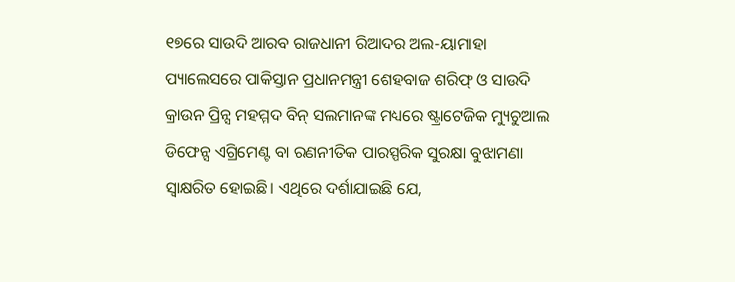୧୭ରେ ସାଉଦି ଆରବ ରାଜଧାନୀ ରିଆଦର ଅଲ-ୟାମାହା ପ୍ୟାଲେସରେ ପାକିସ୍ତାନ ପ୍ରଧାନମନ୍ତ୍ରୀ ଶେହବାଜ ଶରିଫ୍ ଓ ସାଉଦି କ୍ରାଉନ ପ୍ରିନ୍ସ ମହମ୍ମଦ ବିନ୍ ସଲମାନଙ୍କ ମଧ୍ୟରେ ଷ୍ଟ୍ରାଟେଜିକ ମ୍ୟୁଚୁଆଲ ଡିଫେନ୍ସ ଏଗ୍ରିମେଣ୍ଟ ବା ରଣନୀତିକ ପାରସ୍ପରିକ ସୁରକ୍ଷା ବୁଝାମଣା ସ୍ବାକ୍ଷରିତ ହୋଇଛି। ଏଥିରେ ଦର୍ଶାଯାଇଛି ଯେ,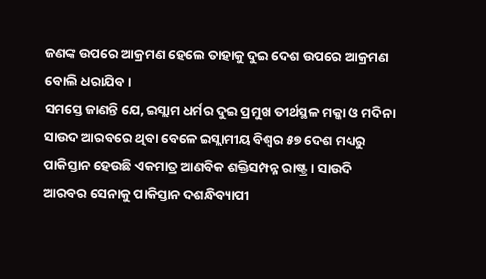ଜଣଙ୍କ ଉପରେ ଆକ୍ରମଣ ହେଲେ ତାହାକୁ ଦୁଇ ଦେଶ ଉପରେ ଆକ୍ରମଣ ବୋଲି ଧରାଯିବ।
ସମସ୍ତେ ଜାଣନ୍ତି ଯେ, ଇସ୍ଲାମ ଧର୍ମର ଦୁଇ ପ୍ରମୁଖ ତୀର୍ଥସ୍ଥଳ ମକ୍କା ଓ ମଦିନା ସାଉଦ ଆରବରେ ଥିବା ବେଳେ ଇସ୍ଲାମୀୟ ବିଶ୍ୱର ୫୭ ଦେଶ ମଧ୍ୟରୁ ପାକିସ୍ତାନ ହେଉଛି ଏକମାତ୍ର ଆଣବିକ ଶକ୍ତିସମ୍ପନ୍ନ ରାଷ୍ଟ୍ର। ସାଉଦି ଆରବର ସେନାକୁ ପାକିସ୍ତାନ ଦଶନ୍ଧିବ୍ୟାପୀ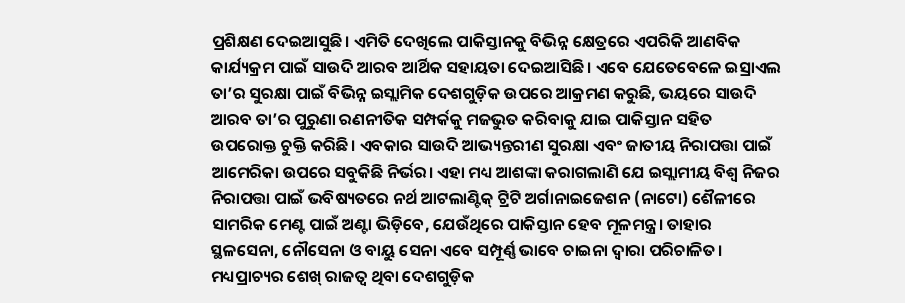ପ୍ରଶିକ୍ଷଣ ଦେଇଆସୁଛି। ଏମିତି ଦେଖିଲେ ପାକିସ୍ତାନକୁ ବିଭିନ୍ନ କ୍ଷେତ୍ରରେ ଏପରିକି ଆଣବିକ କାର୍ଯ୍ୟକ୍ରମ ପାଇଁ ସାଉଦି ଆରବ ଆର୍ଥିକ ସହାୟତା ଦେଇଆସିଛି। ଏବେ ଯେତେବେଳେ ଇସ୍ରାଏଲ ତା’ର ସୁରକ୍ଷା ପାଇଁ ବିଭିନ୍ନ ଇସ୍ଲାମିକ ଦେଶଗୁଡ଼ିକ ଉପରେ ଆକ୍ରମଣ କରୁଛି, ଭୟରେ ସାଉଦି ଆରବ ତା’ର ପୁରୁଣା ରଣନୀତିକ ସମ୍ପର୍କକୁ ମଜଭୁତ କରିବାକୁ ଯାଇ ପାକିସ୍ତାନ ସହିତ ଉପରୋକ୍ତ ଚୁକ୍ତି କରିଛି। ଏବକାର ସାଉଦି ଆଭ୍ୟନ୍ତରୀଣ ସୁରକ୍ଷା ଏବଂ ଜାତୀୟ ନିରାପତ୍ତା ପାଇଁ ଆମେରିକା ଉପରେ ସବୁକିଛି ନିର୍ଭର। ଏହା ମଧ୍ୟ ଆଶଙ୍କା କରାଗଲାଣି ଯେ ଇସ୍ଲାମୀୟ ବିଶ୍ୱ ନିଜର ନିରାପତ୍ତା ପାଇଁ ଭବିଷ୍ୟତରେ ନର୍ଥ ଆଟଲାଣ୍ଟିକ୍ ଟ୍ରିଟି ଅର୍ଗାନାଇଜେଶନ (ନାଟୋ) ଶୈଳୀରେ ସାମରିକ ମେଣ୍ଟ ପାଇଁ ଅଣ୍ଟା ଭିଡ଼ିବେ, ଯେଉଁଥିରେ ପାକିସ୍ତାନ ହେବ ମୂଳମନ୍ତ୍ର। ତାହାର ସ୍ଥଳସେନା, ନୌସେନା ଓ ବାୟୁ ସେନା ଏବେ ସମ୍ପୂର୍ଣ୍ଣ ଭାବେ ଚାଇନା ଦ୍ୱାରା ପରିଚାଳିତ। ମଧ୍ୟପ୍ରାଚ୍ୟର ଶେଖ୍ ରାଜତ୍ୱ ଥିବା ଦେଶଗୁଡ଼ିକ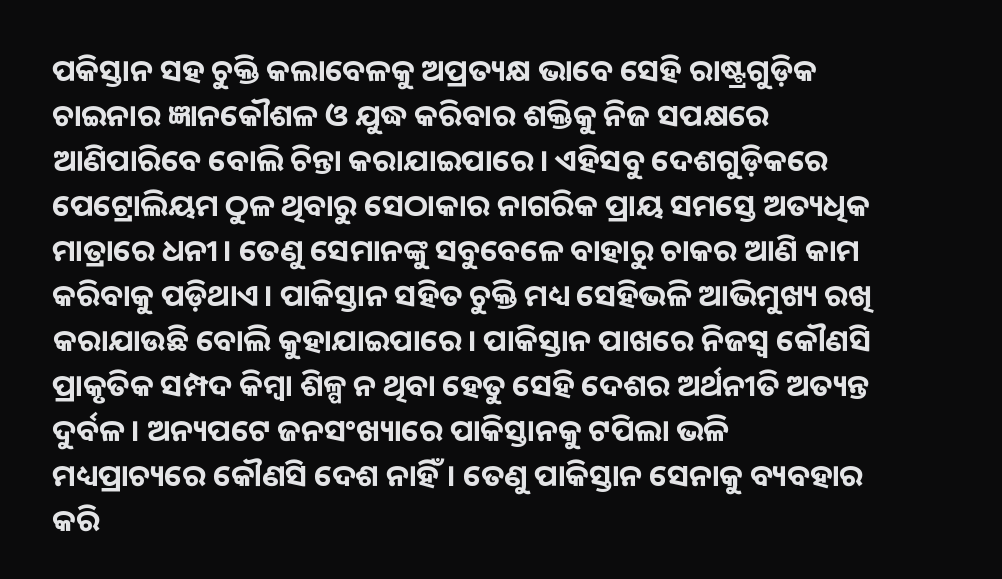ପକିସ୍ତାନ ସହ ଚୁକ୍ତି କଲାବେଳକୁ ଅପ୍ରତ୍ୟକ୍ଷ ଭାବେ ସେହି ରାଷ୍ଟ୍ରଗୁଡ଼ିକ ଚାଇନାର ଜ୍ଞାନକୌଶଳ ଓ ଯୁଦ୍ଧ କରିବାର ଶକ୍ତିକୁ ନିଜ ସପକ୍ଷରେ ଆଣିପାରିବେ ବୋଲି ଚିନ୍ତା କରାଯାଇପାରେ। ଏହିସବୁ ଦେଶଗୁଡ଼ିକରେ ପେଟ୍ରୋଲିୟମ ଠୁଳ ଥିବାରୁ ସେଠାକାର ନାଗରିକ ପ୍ରାୟ ସମସ୍ତେ ଅତ୍ୟଧିକ ମାତ୍ରାରେ ଧନୀ। ତେଣୁ ସେମାନଙ୍କୁ ସବୁବେଳେ ବାହାରୁ ଚାକର ଆଣି କାମ କରିବାକୁ ପଡ଼ିଥାଏ। ପାକିସ୍ତାନ ସହିତ ଚୁକ୍ତି ମଧ୍ୟ ସେହିଭଳି ଆଭିମୁଖ୍ୟ ରଖି କରାଯାଉଛି ବୋଲି କୁହାଯାଇପାରେ। ପାକିସ୍ତାନ ପାଖରେ ନିଜସ୍ବ କୌଣସି ପ୍ରାକୃତିକ ସମ୍ପଦ କିମ୍ବା ଶିଳ୍ପ ନ ଥିବା ହେତୁ ସେହି ଦେଶର ଅର୍ଥନୀତି ଅତ୍ୟନ୍ତ ଦୁର୍ବଳ। ଅନ୍ୟପଟେ ଜନସଂଖ୍ୟାରେ ପାକିସ୍ତାନକୁ ଟପିଲା ଭଳି ମଧ୍ୟପ୍ରାଚ୍ୟରେ କୌଣସି ଦେଶ ନାହିଁ। ତେଣୁ ପାକିସ୍ତାନ ସେନାକୁ ବ୍ୟବହାର କରି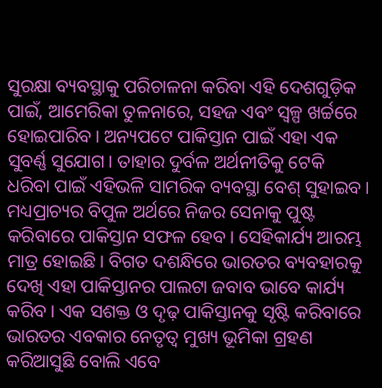ସୁରକ୍ଷା ବ୍ୟବସ୍ଥାକୁ ପରିଚାଳନା କରିବା ଏହି ଦେଶଗୁଡ଼ିକ ପାଇଁ, ଆମେରିକା ତୁଳନାରେ, ସହଜ ଏବଂ ସ୍ବଳ୍ପ ଖର୍ଚ୍ଚରେ ହୋଇପାରିବ। ଅନ୍ୟପଟେ ପାକିସ୍ତାନ ପାଇଁ ଏହା ଏକ ସୁବର୍ଣ୍ଣ ସୁଯୋଗ। ତାହାର ଦୁର୍ବଳ ଅର୍ଥନୀତିକୁ ଟେକି ଧରିବା ପାଇଁ ଏହିଭଳି ସାମରିକ ବ୍ୟବସ୍ଥା ବେଶ୍ ସୁହାଇବ। ମଧ୍ୟପ୍ରାଚ୍ୟର ବିପୁଳ ଅର୍ଥରେ ନିଜର ସେନାକୁ ପୁଷ୍ଟ କରିବାରେ ପାକିସ୍ତାନ ସଫଳ ହେବ। ସେହିକାର୍ଯ୍ୟ ଆରମ୍ଭ ମାତ୍ର ହୋଇଛି। ବିଗତ ଦଶନ୍ଧିରେ ଭାରତର ବ୍ୟବହାରକୁ ଦେଖି ଏହା ପାକିସ୍ତାନର ପାଲଟା ଜବାବ ଭାବେ କାର୍ଯ୍ୟ କରିବ। ଏକ ସଶକ୍ତ ଓ ଦୃଢ଼ ପାକିସ୍ତାନକୁ ସୃଷ୍ଟି କରିବାରେ ଭାରତର ଏବକାର ନେତୃତ୍ୱ ମୁଖ୍ୟ ଭୂମିକା ଗ୍ରହଣ କରିଆସୁଛି ବୋଲି ଏବେ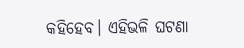କହିହେବ। ଏହିଭଳି ଘଟଣା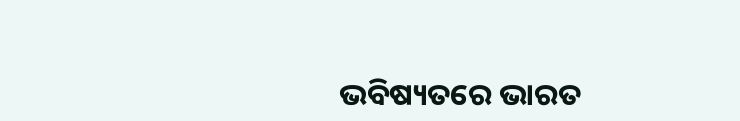ଭବିଷ୍ୟତରେ ଭାରତ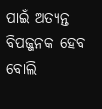ପାଇଁ ଅତ୍ୟନ୍ତ ବିପଜ୍ଜନକ ହେବ ବୋଲି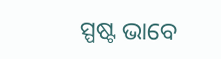ସ୍ପଷ୍ଟ ଭାବେ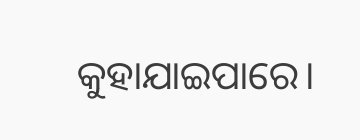କୁହାଯାଇପାରେ।